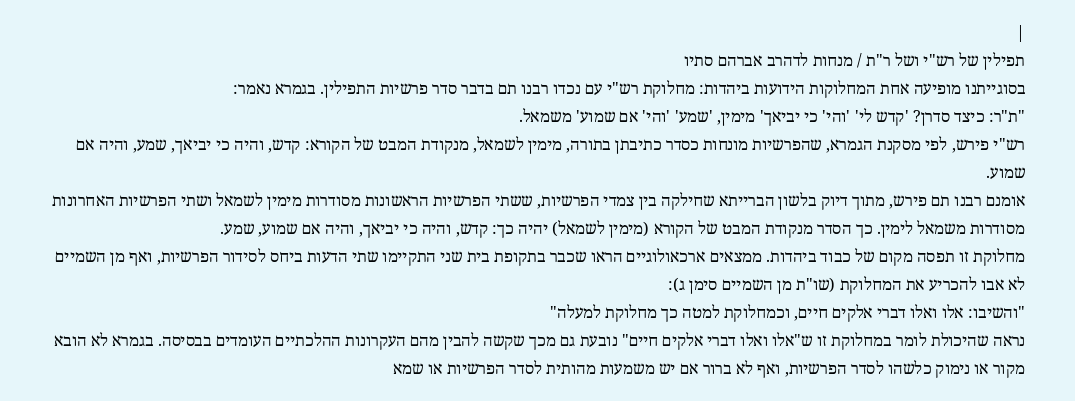|
תפילין של רש"י ושל ר"ת / מנחות לדהרב אברהם סתיו
בסוגייתנו מופיעה אחת המחלוקות הידועות ביהדות: מחלוקת רש"י עם נכדו רבנו תם בדבר סדר פרשיות התפילין. בגמרא נאמר:
"ת"ר: כיצד סדרן? 'קדש לי' 'והי' כי יביאך' מימין, 'שמע' 'והי' אם שמוע' משמאל.
רש"י פירש, לפי מסקנת הגמרא, שהפרשיות מונחות כסדר כתיבתן בתורה, מימין לשמאל, מנקודת המבט של הקורא: קדש, והיה כי יביאך, שמע, והיה אם שמוע.
אומנם רבנו תם פירש, מתוך דיוק בלשון הברייתא שחילקה בין צמדי הפרשיות, ששתי הפרשיות הראשונות מסודרות מימין לשמאל ושתי הפרשיות האחרונות מסודרות משמאל לימין. כך הסדר מנקודת המבט של הקורא (מימין לשמאל) יהיה כך: קדש, והיה כי יביאך, והיה אם שמוע, שמע.
מחלוקת זו תפסה מקום של כבוד ביהדות. ממצאים ארכאולוגיים הראו שכבר בתקופת בית שני התקיימו שתי הדעות ביחס לסידור הפרשיות, ואף מן השמיים לא אבו להכריע את המחלוקת (שו"ת מן השמיים סימן ג):
"והשיבו: אלו ואלו דברי אלקים חיים, וכמחלוקת למטה כך מחלוקת למעלה"
נראה שהיכולת לומר במחלוקת זו ש"אלו ואלו דברי אלקים חיים" נובעת גם מכך שקשה להבין מהם העקרונות ההלכתיים העומדים בבסיסה. בגמרא לא הובא מקור או נימוק כלשהו לסדר הפרשיות, ואף לא ברור אם יש משמעות מהותית לסדר הפרשיות או שמא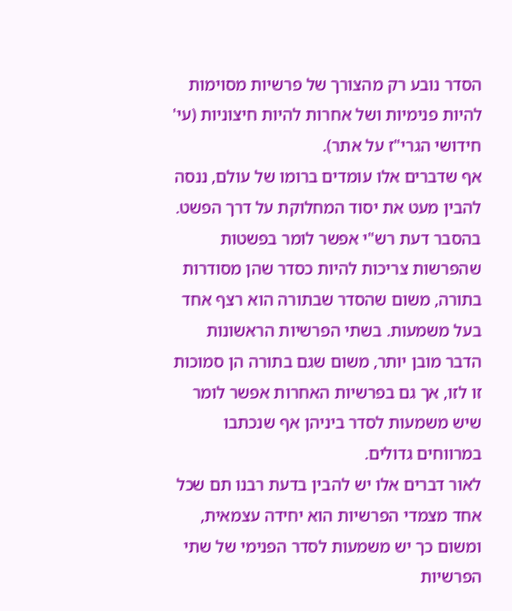הסדר נובע רק מהצורך של פרשיות מסוימות להיות פנימיות ושל אחרות להיות חיצוניות (עי' חידושי הגרי"ז על אתר).
אף שדברים אלו עומדים ברומו של עולם, ננסה להבין מעט את יסוד המחלוקת על דרך הפשט. בהסבר דעת רש"י אפשר לומר בפשטות שהפרשות צריכות להיות כסדר שהן מסודרות בתורה, משום שהסדר שבתורה הוא רצף אחד בעל משמעות. בשתי הפרשיות הראשונות הדבר מובן יותר, משום שגם בתורה הן סמוכות זו לזו, אך גם בפרשיות האחרות אפשר לומר שיש משמעות לסדר ביניהן אף שנכתבו במרווחים גדולים.
לאור דברים אלו יש להבין בדעת רבנו תם שכל אחד מצמדי הפרשיות הוא יחידה עצמאית, ומשום כך יש משמעות לסדר הפנימי של שתי הפרשיות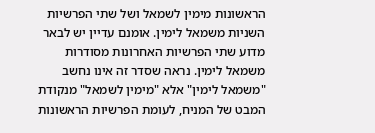הראשונות מימין לשמאל ושל שתי הפרשיות השניות משמאל לימין. אומנם עדיין יש לבאר מדוע שתי הפרשיות האחרונות מסודרות משמאל לימין. נראה שסדר זה אינו נחשב "משמאל לימין" אלא "מימין לשמאל" מנקודת המבט של המניח, לעומת הפרשיות הראשונות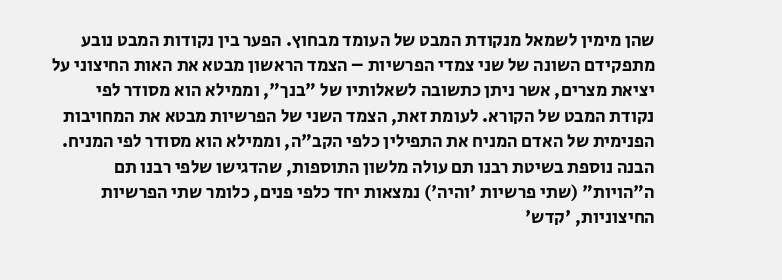שהן מימין לשמאל מנקודת המבט של העומד מבחוץ. הפער בין נקודות המבט נובע מתפקידם השונה של שני צמדי הפרשיות – הצמד הראשון מבטא את האות החיצוני על יציאת מצרים, אשר ניתן כתשובה לשאלותיו של "בנך", וממילא הוא מסודר לפי נקודת המבט של הקורא. לעומת זאת, הצמד השני של הפרשיות מבטא את המחויבות הפנימית של האדם המניח את התפילין כלפי הקב"ה, וממילא הוא מסודר לפי המניח.
הבנה נוספת בשיטת רבנו תם עולה מלשון התוספות, שהדגישו שלפי רבנו תם ה"הויות" (שתי פרשיות 'והיה') נמצאות יחד כלפי פנים, כלומר שתי הפרשיות החיצוניות, 'קדש'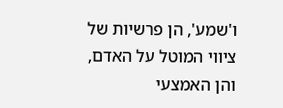ו'שמע', הן פרשיות של ציווי המוטל על האדם, והן האמצעי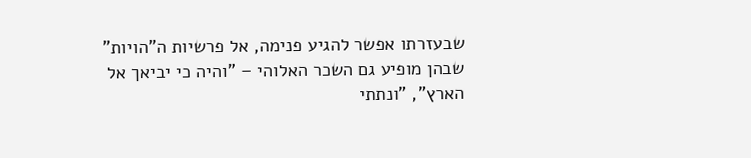שבעזרתו אפשר להגיע פנימה, אל פרשיות ה"הויות" שבהן מופיע גם השכר האלוהי – "והיה כי יביאך אל הארץ", "ונתתי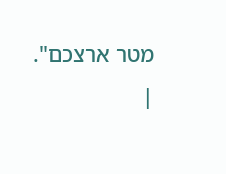מטר ארצכם".
|